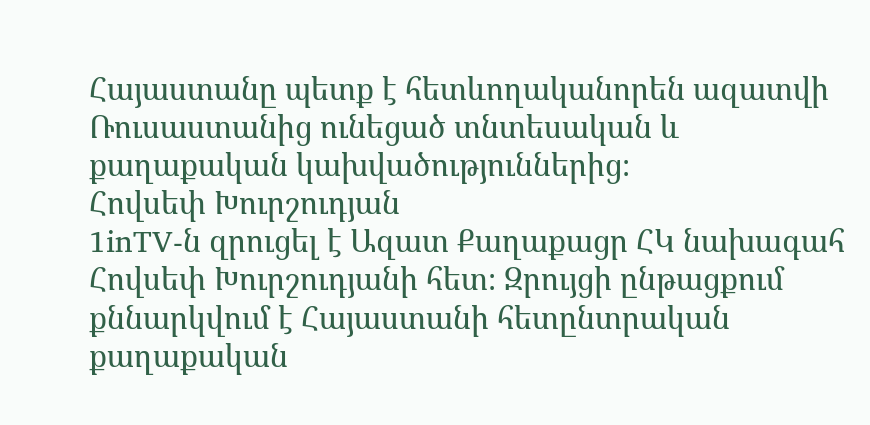Հայաստանը պետք է հետևողականորեն ազատվի Ռուսաստանից ունեցած տնտեսական և քաղաքական կախվածություններից։
Հովսեփ Խուրշուդյան
1inTV‑ն զրուցել է Ազատ Քաղաքացր ՀԿ նախագահ Հովսեփ Խուրշուդյանի հետ։ Զրույցի ընթացքում քննարկվում է Հայաստանի հետընտրական քաղաքական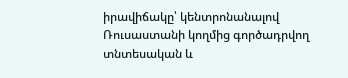իրավիճակը՝ կենտրոնանալով Ռուսաստանի կողմից գործադրվող տնտեսական և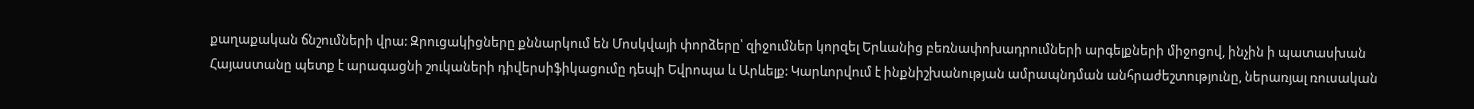քաղաքական ճնշումների վրա: Զրուցակիցները քննարկում են Մոսկվայի փորձերը՝ զիջումներ կորզել Երևանից բեռնափոխադրումների արգելքների միջոցով, ինչին ի պատասխան Հայաստանը պետք է արագացնի շուկաների դիվերսիֆիկացումը դեպի Եվրոպա և Արևելք: Կարևորվում է ինքնիշխանության ամրապնդման անհրաժեշտությունը, ներառյալ ռուսական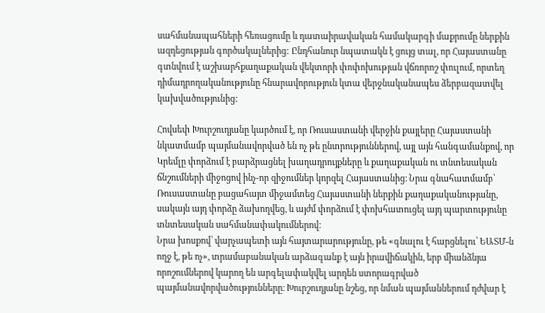սահմանապահների հեռացումը և դատաիրավական համակարգի մաքրումը ներքին ազդեցության գործակալներից: Ընդհանուր նպատակն է ցույց տալ, որ Հայաստանը գտնվում է աշխարհքաղաքական վեկտորի փոփոխության վճռորոշ փուլում, որտեղ դիմադրողականությունը հնարավորություն կտա վերջնականապես ձերբազատվել կախվածությունից:

Հովսեփ Խուրշուդյանը կարծում է, որ Ռուսաստանի վերջին քայլերը Հայաստանի նկատմամբ պայմանավորված են ոչ թե ընտրություններով, այլ այն հանգամանքով, որ Կրեմլը փորձում է բարձրացնել խաղադրույքները և քաղաքական ու տնտեսական ճնշումների միջոցով ինչ-որ զիջումներ կորզել Հայաստանից։ Նրա գնահատմամբ՝ Ռուսաստանը բացահայտ միջամտեց Հայաստանի ներքին քաղաքականությանը, սակայն այդ փորձը ձախողվեց, և այժմ փորձում է փոխհատուցել այդ պարտությունը տնտեսական սահմանափակումներով։
Նրա խոսքով՝ վարչապետի այն հայտարարությունը, թե «գնալու է հարցնելու՝ ԵԱՏՄ‑ն ողջ է, թե ոչ», տրամաբանական արձագանք է այն իրավիճակին, երբ միանձնյա որոշումներով կարող են արգելափակվել արդեն ստորագրված պայմանավորվածությունները։ Խուրշուդյանը նշեց, որ նման պայմաններում դժվար է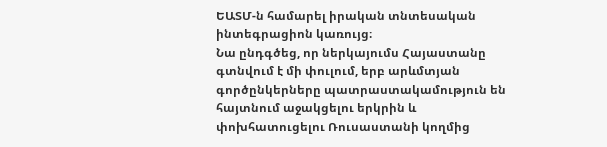ԵԱՏՄ‑ն համարել իրական տնտեսական ինտեգրացիոն կառույց։
Նա ընդգծեց, որ ներկայումս Հայաստանը գտնվում է մի փուլում, երբ արևմտյան գործընկերները պատրաստակամություն են հայտնում աջակցելու երկրին և փոխհատուցելու Ռուսաստանի կողմից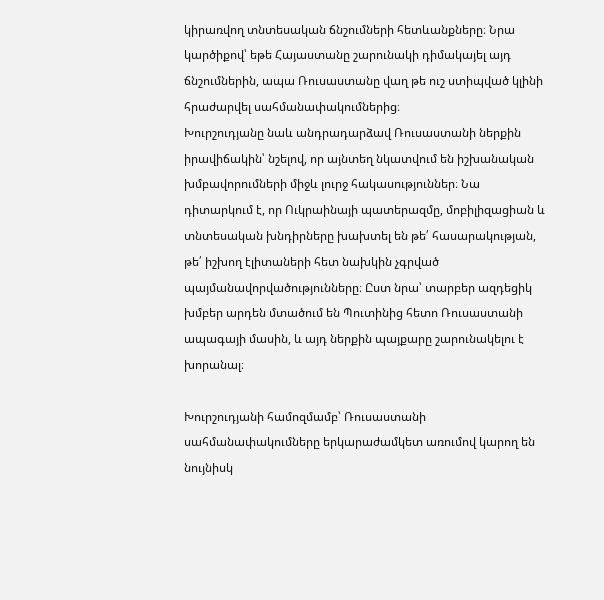կիրառվող տնտեսական ճնշումների հետևանքները։ Նրա կարծիքով՝ եթե Հայաստանը շարունակի դիմակայել այդ ճնշումներին, ապա Ռուսաստանը վաղ թե ուշ ստիպված կլինի հրաժարվել սահմանափակումներից։
Խուրշուդյանը նաև անդրադարձավ Ռուսաստանի ներքին իրավիճակին՝ նշելով, որ այնտեղ նկատվում են իշխանական խմբավորումների միջև լուրջ հակասություններ։ Նա դիտարկում է, որ Ուկրաինայի պատերազմը, մոբիլիզացիան և տնտեսական խնդիրները խախտել են թե՛ հասարակության, թե՛ իշխող էլիտաների հետ նախկին չգրված պայմանավորվածությունները։ Ըստ նրա՝ տարբեր ազդեցիկ խմբեր արդեն մտածում են Պուտինից հետո Ռուսաստանի ապագայի մասին, և այդ ներքին պայքարը շարունակելու է խորանալ։

Խուրշուդյանի համոզմամբ՝ Ռուսաստանի սահմանափակումները երկարաժամկետ առումով կարող են նույնիսկ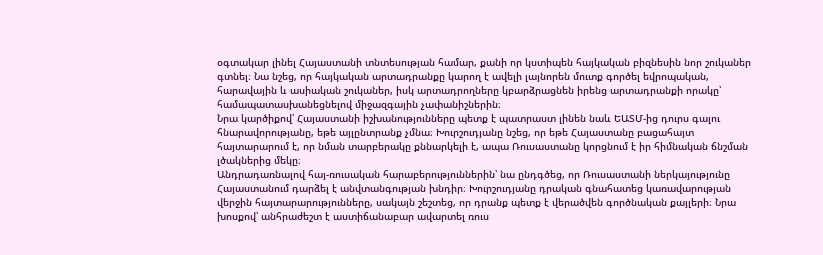օգտակար լինել Հայաստանի տնտեսության համար, քանի որ կստիպեն հայկական բիզնեսին նոր շուկաներ գտնել։ Նա նշեց, որ հայկական արտադրանքը կարող է ավելի լայնորեն մուտք գործել եվրոպական, հարավային և ասիական շուկաներ, իսկ արտադրողները կբարձրացնեն իրենց արտադրանքի որակը՝ համապատասխանեցնելով միջազգային չափանիշներին։
Նրա կարծիքով՝ Հայաստանի իշխանությունները պետք է պատրաստ լինեն նաև ԵԱՏՄ-ից դուրս գալու հնարավորությանը, եթե այլընտրանք չմնա։ Խուրշուդյանը նշեց, որ եթե Հայաստանը բացահայտ հայտարարում է, որ նման տարբերակը քննարկելի է, ապա Ռուսաստանը կորցնում է իր հիմնական ճնշման լծակներից մեկը։
Անդրադառնալով հայ-ռուսական հարաբերություններին՝ նա ընդգծեց, որ Ռուսաստանի ներկայությունը Հայաստանում դարձել է անվտանգության խնդիր։ Խուրշուդյանը դրական գնահատեց կառավարության վերջին հայտարարությունները, սակայն շեշտեց, որ դրանք պետք է վերածվեն գործնական քայլերի։ Նրա խոսքով՝ անհրաժեշտ է աստիճանաբար ավարտել ռուս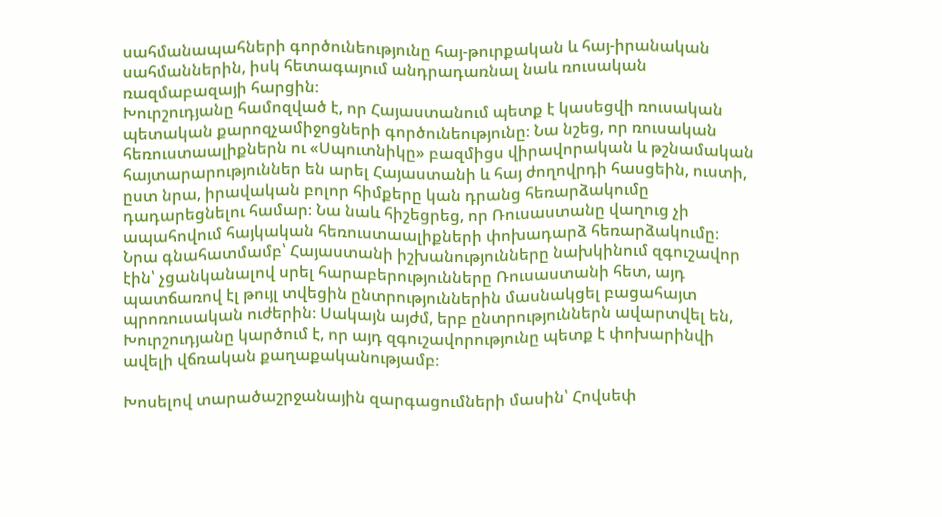սահմանապահների գործունեությունը հայ-թուրքական և հայ-իրանական սահմաններին, իսկ հետագայում անդրադառնալ նաև ռուսական ռազմաբազայի հարցին։
Խուրշուդյանը համոզված է, որ Հայաստանում պետք է կասեցվի ռուսական պետական քարոզչամիջոցների գործունեությունը։ Նա նշեց, որ ռուսական հեռուստաալիքներն ու «Սպուտնիկը» բազմիցս վիրավորական և թշնամական հայտարարություններ են արել Հայաստանի և հայ ժողովրդի հասցեին, ուստի, ըստ նրա, իրավական բոլոր հիմքերը կան դրանց հեռարձակումը դադարեցնելու համար։ Նա նաև հիշեցրեց, որ Ռուսաստանը վաղուց չի ապահովում հայկական հեռուստաալիքների փոխադարձ հեռարձակումը։
Նրա գնահատմամբ՝ Հայաստանի իշխանությունները նախկինում զգուշավոր էին՝ չցանկանալով սրել հարաբերությունները Ռուսաստանի հետ, այդ պատճառով էլ թույլ տվեցին ընտրություններին մասնակցել բացահայտ պրոռուսական ուժերին։ Սակայն այժմ, երբ ընտրություններն ավարտվել են, Խուրշուդյանը կարծում է, որ այդ զգուշավորությունը պետք է փոխարինվի ավելի վճռական քաղաքականությամբ։

Խոսելով տարածաշրջանային զարգացումների մասին՝ Հովսեփ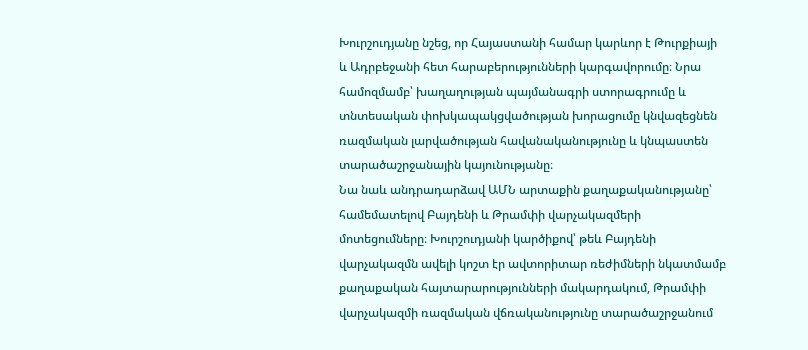Խուրշուդյանը նշեց, որ Հայաստանի համար կարևոր է Թուրքիայի և Ադրբեջանի հետ հարաբերությունների կարգավորումը։ Նրա համոզմամբ՝ խաղաղության պայմանագրի ստորագրումը և տնտեսական փոխկապակցվածության խորացումը կնվազեցնեն ռազմական լարվածության հավանականությունը և կնպաստեն տարածաշրջանային կայունությանը։
Նա նաև անդրադարձավ ԱՄՆ արտաքին քաղաքականությանը՝ համեմատելով Բայդենի և Թրամփի վարչակազմերի մոտեցումները։ Խուրշուդյանի կարծիքով՝ թեև Բայդենի վարչակազմն ավելի կոշտ էր ավտորիտար ռեժիմների նկատմամբ քաղաքական հայտարարությունների մակարդակում, Թրամփի վարչակազմի ռազմական վճռականությունը տարածաշրջանում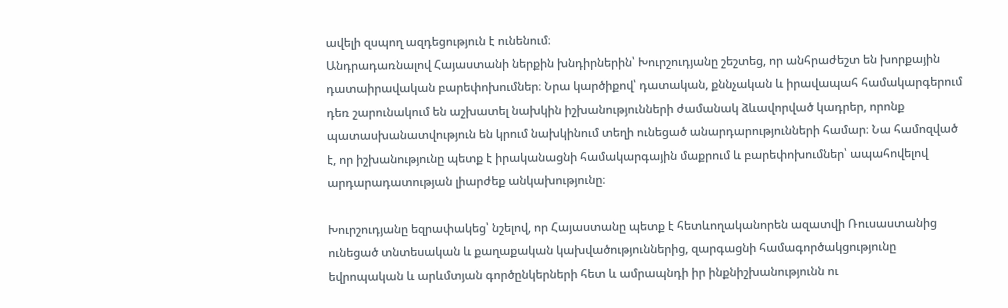ավելի զսպող ազդեցություն է ունենում։
Անդրադառնալով Հայաստանի ներքին խնդիրներին՝ Խուրշուդյանը շեշտեց, որ անհրաժեշտ են խորքային դատաիրավական բարեփոխումներ։ Նրա կարծիքով՝ դատական, քննչական և իրավապահ համակարգերում դեռ շարունակում են աշխատել նախկին իշխանությունների ժամանակ ձևավորված կադրեր, որոնք պատասխանատվություն են կրում նախկինում տեղի ունեցած անարդարությունների համար։ Նա համոզված է, որ իշխանությունը պետք է իրականացնի համակարգային մաքրում և բարեփոխումներ՝ ապահովելով արդարադատության լիարժեք անկախությունը։

Խուրշուդյանը եզրափակեց՝ նշելով, որ Հայաստանը պետք է հետևողականորեն ազատվի Ռուսաստանից ունեցած տնտեսական և քաղաքական կախվածություններից, զարգացնի համագործակցությունը եվրոպական և արևմտյան գործընկերների հետ և ամրապնդի իր ինքնիշխանությունն ու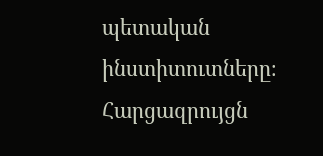պետական ինստիտուտները։
Հարցազրույցն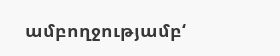ամբողջությամբ‘